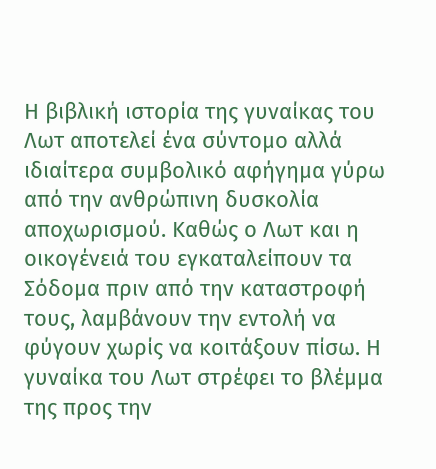Η βιβλική ιστορία της γυναίκας του Λωτ αποτελεί ένα σύντομο αλλά ιδιαίτερα συμβολικό αφήγημα γύρω από την ανθρώπινη δυσκολία αποχωρισμού. Καθώς ο Λωτ και η οικογένειά του εγκαταλείπουν τα Σόδομα πριν από την καταστροφή τους, λαμβάνουν την εντολή να φύγουν χωρίς να κοιτάξουν πίσω. Η γυναίκα του Λωτ στρέφει το βλέμμα της προς την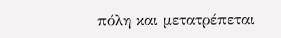πόλη και μετατρέπεται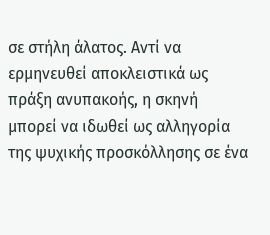σε στήλη άλατος. Αντί να ερμηνευθεί αποκλειστικά ως πράξη ανυπακοής, η σκηνή μπορεί να ιδωθεί ως αλληγορία της ψυχικής προσκόλλησης σε ένα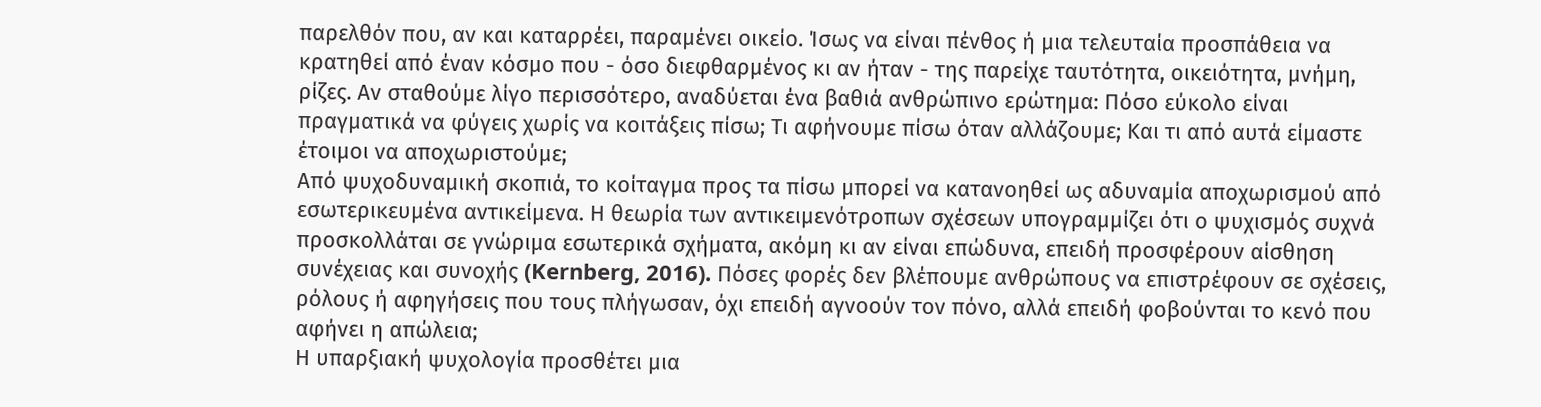παρελθόν που, αν και καταρρέει, παραμένει οικείο. Ίσως να είναι πένθος ή μια τελευταία προσπάθεια να κρατηθεί από έναν κόσμο που - όσο διεφθαρμένος κι αν ήταν - της παρείχε ταυτότητα, οικειότητα, μνήμη, ρίζες. Αν σταθούμε λίγο περισσότερο, αναδύεται ένα βαθιά ανθρώπινο ερώτημα: Πόσο εύκολο είναι πραγματικά να φύγεις χωρίς να κοιτάξεις πίσω; Τι αφήνουμε πίσω όταν αλλάζουμε; Και τι από αυτά είμαστε έτοιμοι να αποχωριστούμε;
Από ψυχοδυναμική σκοπιά, το κοίταγμα προς τα πίσω μπορεί να κατανοηθεί ως αδυναμία αποχωρισμού από εσωτερικευμένα αντικείμενα. Η θεωρία των αντικειμενότροπων σχέσεων υπογραμμίζει ότι ο ψυχισμός συχνά προσκολλάται σε γνώριμα εσωτερικά σχήματα, ακόμη κι αν είναι επώδυνα, επειδή προσφέρουν αίσθηση συνέχειας και συνοχής (Kernberg, 2016). Πόσες φορές δεν βλέπουμε ανθρώπους να επιστρέφουν σε σχέσεις, ρόλους ή αφηγήσεις που τους πλήγωσαν, όχι επειδή αγνοούν τον πόνο, αλλά επειδή φοβούνται το κενό που αφήνει η απώλεια;
Η υπαρξιακή ψυχολογία προσθέτει μια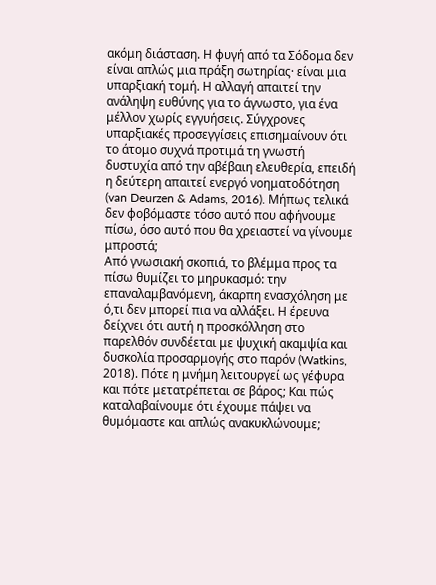ακόμη διάσταση. Η φυγή από τα Σόδομα δεν είναι απλώς μια πράξη σωτηρίας· είναι μια υπαρξιακή τομή. Η αλλαγή απαιτεί την ανάληψη ευθύνης για το άγνωστο, για ένα μέλλον χωρίς εγγυήσεις. Σύγχρονες υπαρξιακές προσεγγίσεις επισημαίνουν ότι το άτομο συχνά προτιμά τη γνωστή δυστυχία από την αβέβαιη ελευθερία, επειδή η δεύτερη απαιτεί ενεργό νοηματοδότηση (van Deurzen & Adams, 2016). Μήπως τελικά δεν φοβόμαστε τόσο αυτό που αφήνουμε πίσω, όσο αυτό που θα χρειαστεί να γίνουμε μπροστά;
Από γνωσιακή σκοπιά, το βλέμμα προς τα πίσω θυμίζει το μηρυκασμό: την επαναλαμβανόμενη, άκαρπη ενασχόληση με ό,τι δεν μπορεί πια να αλλάξει. Η έρευνα δείχνει ότι αυτή η προσκόλληση στο παρελθόν συνδέεται με ψυχική ακαμψία και δυσκολία προσαρμογής στο παρόν (Watkins, 2018). Πότε η μνήμη λειτουργεί ως γέφυρα και πότε μετατρέπεται σε βάρος; Και πώς καταλαβαίνουμε ότι έχουμε πάψει να θυμόμαστε και απλώς ανακυκλώνουμε;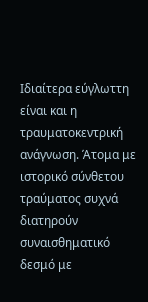Ιδιαίτερα εύγλωττη είναι και η τραυματοκεντρική ανάγνωση. Άτομα με ιστορικό σύνθετου τραύματος συχνά διατηρούν συναισθηματικό δεσμό με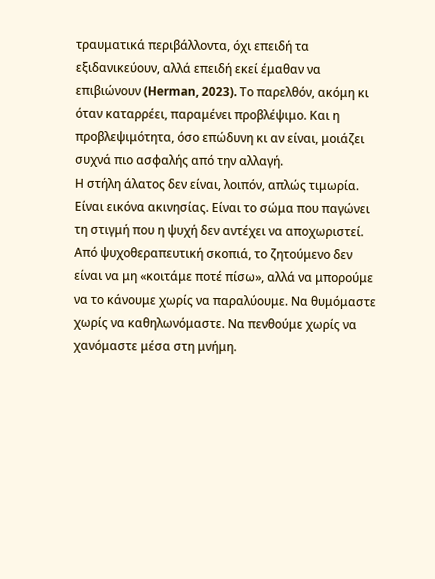τραυματικά περιβάλλοντα, όχι επειδή τα εξιδανικεύουν, αλλά επειδή εκεί έμαθαν να επιβιώνουν (Herman, 2023). Το παρελθόν, ακόμη κι όταν καταρρέει, παραμένει προβλέψιμο. Και η προβλεψιμότητα, όσο επώδυνη κι αν είναι, μοιάζει συχνά πιο ασφαλής από την αλλαγή.
Η στήλη άλατος δεν είναι, λοιπόν, απλώς τιμωρία. Είναι εικόνα ακινησίας. Είναι το σώμα που παγώνει τη στιγμή που η ψυχή δεν αντέχει να αποχωριστεί. Από ψυχοθεραπευτική σκοπιά, το ζητούμενο δεν είναι να μη «κοιτάμε ποτέ πίσω», αλλά να μπορούμε να το κάνουμε χωρίς να παραλύουμε. Να θυμόμαστε χωρίς να καθηλωνόμαστε. Να πενθούμε χωρίς να χανόμαστε μέσα στη μνήμη.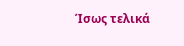Ίσως τελικά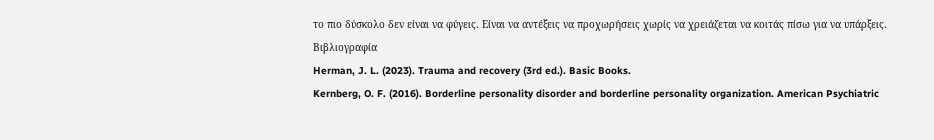το πιο δύσκολο δεν είναι να φύγεις. Είναι να αντέξεις να προχωρήσεις χωρίς να χρειάζεται να κοιτάς πίσω για να υπάρξεις.
Βιβλιογραφία
Herman, J. L. (2023). Trauma and recovery (3rd ed.). Basic Books.
Kernberg, O. F. (2016). Borderline personality disorder and borderline personality organization. American Psychiatric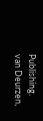Publishing.
van Deurzen,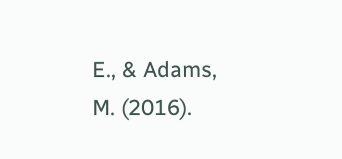E., & Adams, M. (2016).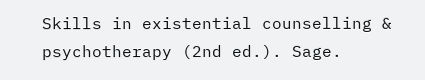Skills in existential counselling & psychotherapy (2nd ed.). Sage.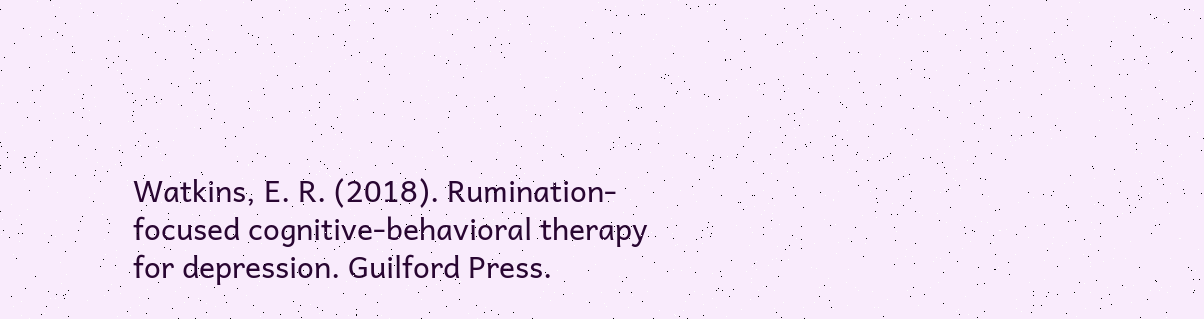Watkins, E. R. (2018). Rumination-focused cognitive-behavioral therapy for depression. Guilford Press.